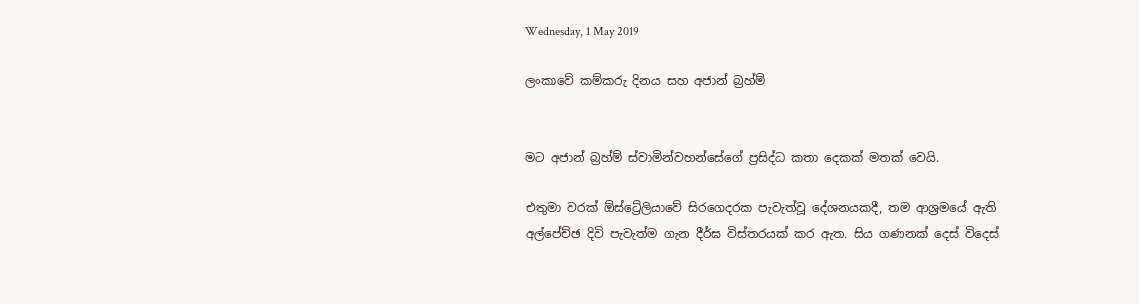Wednesday, 1 May 2019

ලංකාවේ කම්කරු දිනය සහ අජාන් බ්‍රහ්ම්


මට අජාන් බ්‍රහ්ම් ස්වාමින්වහන්සේගේ ප්‍රසිද්ධ කතා දෙකක් මතක් වෙයි.

එතුමා වරක් ඕස්ට්‍රේලියාවේ සිරගෙදරක පැවැත්වූ දේශනයකදී, තම ආශ්‍රමයේ ඇති අල්පේච්ඡ දිවි පැවැත්ම ගැන දීර්ඝ විස්තරයක් කර ඇත. සිය ගණනක් දෙස් විදෙස්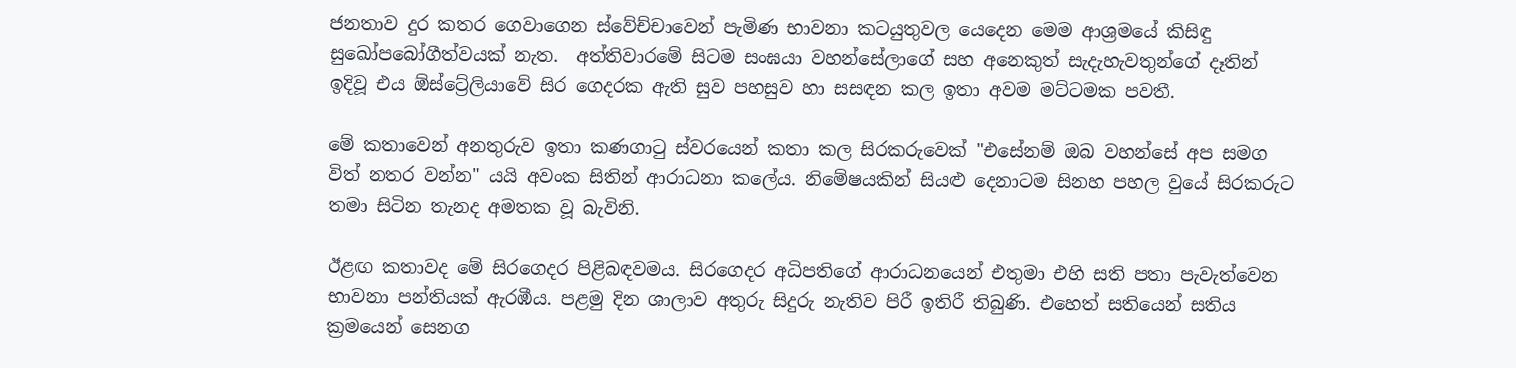ජනතාව දුර කතර ගෙවාගෙන ස්වේච්චාවෙන් පැමිණ භාවනා කටයුතුවල යෙදෙන මෙම ආශ්‍රමයේ කිසිඳු සුඛෝපබෝගීත්වයක් නැත.  අත්තිවාරමේ සිටම සංඝයා වහන්සේලාගේ සහ අනෙකුත් සැදැහැවතුන්ගේ දෑතින් ඉදිවූ එය ඕස්ට්‍රේලියාවේ සිර ගෙදරක ඇති සුව පහසුව හා සසඳන කල ඉතා අවම මට්ටමක පවතී.

මේ කතාවෙන් අනතුරුව ඉතා කණගාටු ස්වරයෙන් කතා කල සිරකරුවෙක් "එසේනම් ඔබ වහන්සේ අප සමග විත් නතර වන්න" යයි අවංක සිතින් ආරාධනා කලේය. නිමේෂයකින් සියළු දෙනාටම සිනහ පහල වුයේ සිරකරුට තමා සිටින තැනද අමතක වූ බැවිනි.

ඊළඟ කතාවද මේ සිරගෙදර පිළිබඳවමය. සිරගෙදර අධිපතිගේ ආරාධනයෙන් එතුමා එහි සති පතා පැවැත්වෙන භාවනා පන්තියක් ඇරඹීය. පළමු දින ශාලාව අතුරු සිදුරු නැතිව පිරී ඉතිරී තිබුණි. එහෙත් සතියෙන් සතිය ක්‍රමයෙන් සෙනග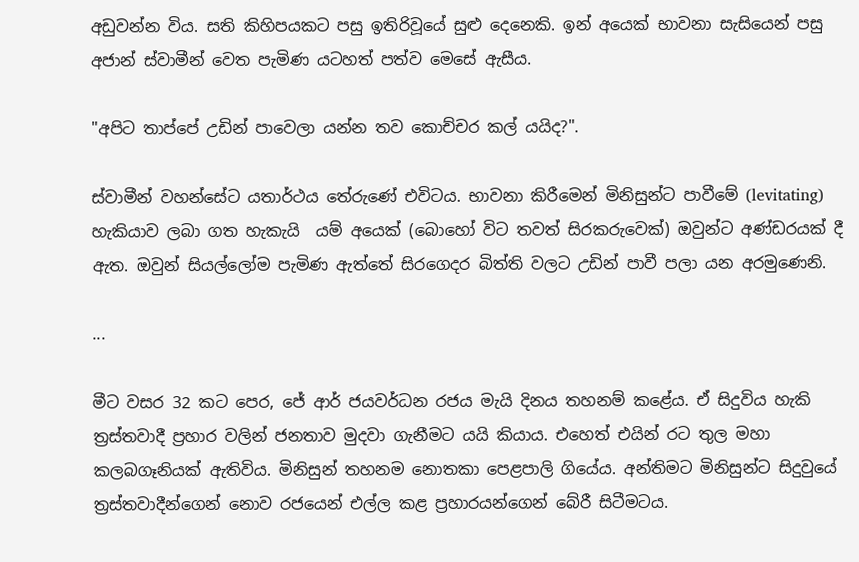අඩුවන්න විය. සති කිහිපයකට පසු ඉතිරිවූයේ සුළු දෙනෙකි. ඉන් අයෙක් භාවනා සැසියෙන් පසු අජාන් ස්වාමීන් වෙත පැමිණ යටහත් පත්ව මෙසේ ඇසීය.

"අපිට තාප්පේ උඩින් පාවෙලා යන්න තව කොච්චර කල් යයිද?".

ස්වාමීන් වහන්සේට යතාර්ථය තේරුණේ එවිටය. භාවනා කිරීමෙන් මිනිසුන්ට පාවීමේ (levitating) හැකියාව ලබා ගත හැකැයි  යම් අයෙක් (බොහෝ විට තවත් සිරකරුවෙක්) ඔවුන්ට අණ්ඩරයක් දී ඇත. ඔවුන් සියල්ලෝම පැමිණ ඇත්තේ සිරගෙදර බිත්ති වලට උඩින් පාවී පලා යන අරමුණෙනි.

...

මීට වසර 32 කට පෙර, ජේ ආර් ජයවර්ධන රජය මැයි දිනය තහනම් කළේය. ඒ සිදුවිය හැකි ත්‍රස්තවාදී ප්‍රහාර වලින් ජනතාව මුදවා ගැනීමට යයි කියාය. එහෙත් එයින් රට තුල මහා කලබගෑනියක් ඇතිවිය. මිනිසුන් තහනම නොතකා පෙළපාලි ගියේය. අන්තිමට මිනිසුන්ට සිදුවුයේ ත්‍රස්තවාදීන්ගෙන් නොව රජයෙන් එල්ල කළ ප්‍රහාරයන්ගෙන් බේරී සිටීමටය.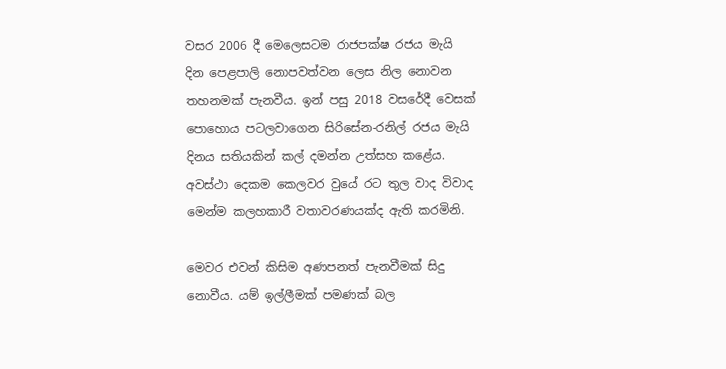වසර 2006 දී මෙලෙසටම රාජපක්ෂ රජය මැයි දින පෙළපාලි නොපවත්වන ලෙස නිල නොවන තහනමක් පැනවීය. ඉන් පසු 2018 වසරේදී වෙසක් පොහොය පටලවාගෙන සිරිසේන-රනිල් රජය මැයි දිනය සතියකින් කල් දමන්න උත්සහ කළේය. අවස්ථා දෙකම කෙලවර වුයේ රට තුල වාද විවාද මෙන්ම කලහකාරී වතාවරණයක්ද ඇති කරමිනි.

මෙවර එවන් කිසිම අණපනත් පැනවීමක් සිදු නොවීය. යම් ඉල්ලීමක් පමණක් බල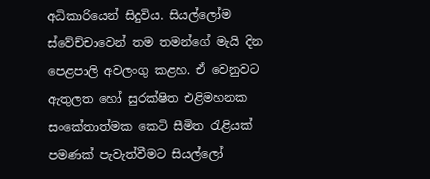අධිකාරියෙන් සිදුවිය. සියල්ලෝම ස්වේච්චාවෙන් තම තමන්ගේ මැයි දින පෙළපාලි අවලංගු කළහ. ඒ වෙනුවට ඇතුලත හෝ සුරක්ෂිත එළිමහනක සංකේතාත්මක කෙටි සීමිත රැළියක් පමණක් පැවැත්වීමට සියල්ලෝ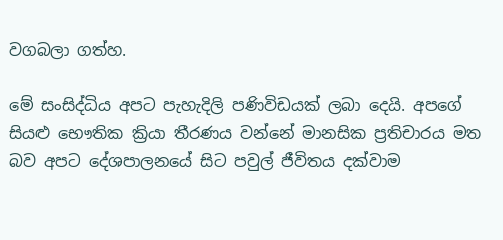වගබලා ගත්හ.

මේ සංසිද්ධිය අපට පැහැදිලි පණිවිඩයක් ලබා දෙයි. අපගේ සියළු භෞතික ක්‍රියා තීරණය වන්නේ මානසික ප්‍රතිචාරය මත බව අපට දේශපාලනයේ සිට පවුල් ජීවිතය දක්වාම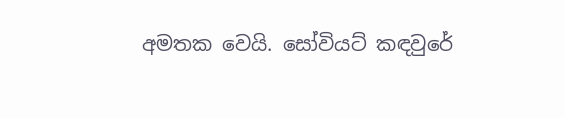අමතක වෙයි. සෝවියට් කඳවුරේ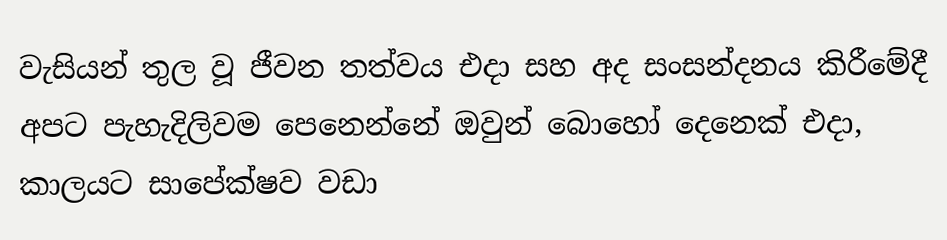වැසියන් තුල වූ ජීවන තත්වය එදා සහ අද සංසන්දනය කිරීමේදී අපට පැහැදිලිවම පෙනෙන්නේ ඔවුන් බොහෝ දෙනෙක් එදා, කාලයට සාපේක්ෂව වඩා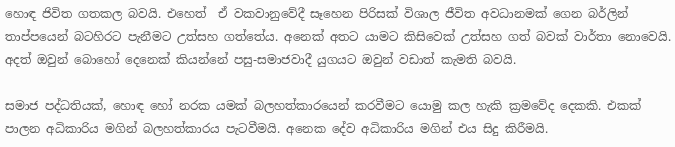හොඳ ජිවිත ගතකල බවයි. එහෙත්  ඒ වකවානුවේදී සෑහෙන පිරිසක් විශාල ජීවිත අවධානමක් ගෙන බර්ලින් තාප්පයෙන් බටහිරට පැනීමට උත්සහ ගත්තේය. අනෙක් අතට යාමට කිසිවෙක් උත්සහ ගත් බවක් වාර්තා නොවෙයි. අදත් ඔවුන් බොහෝ දෙනෙක් කියන්නේ පසු-සමාජවාදී යුගයට ඔවුන් වඩාත් කැමති බවයි.

සමාජ පද්ධතියක්, හොඳ හෝ නරක යමක් බලහත්කාරයෙන් කරවීමට යොමු කල හැකි ක්‍රමවේද දෙකකි. එකක් පාලන අධිකාරිය මගින් බලහත්කාරය පැටවීමයි. අනෙක දේව අධිකාරිය මගින් එය සිදු කිරීමයි.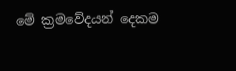මේ ක්‍රමවේදයන් දෙකම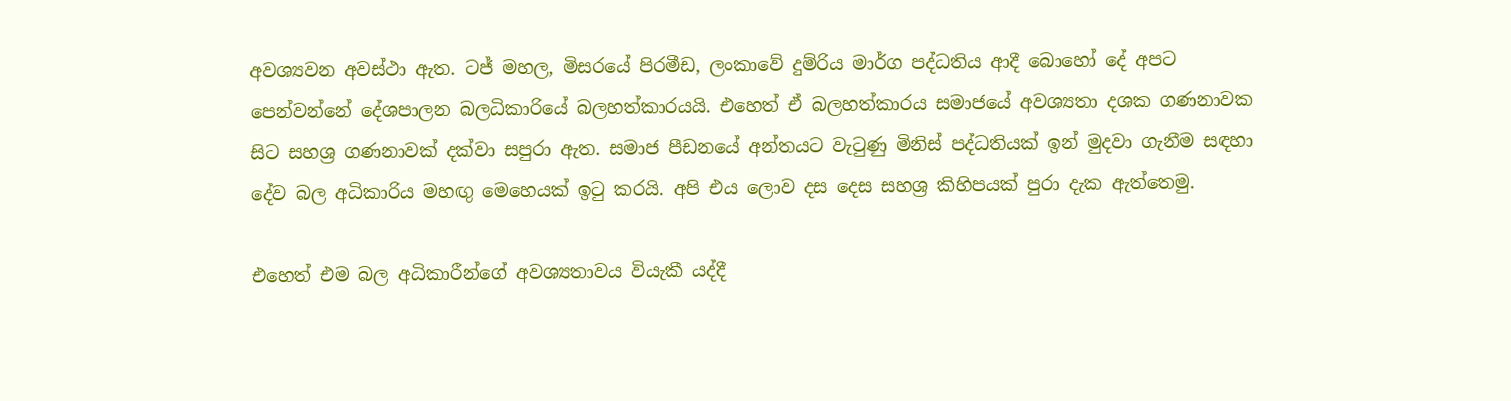අවශ්‍යවන අවස්ථා ඇත. ටජ් මහල, මිසරයේ පිරමීඩ, ලංකාවේ දුම්රිය මාර්ග පද්ධතිය ආදී බොහෝ දේ අපට පෙන්වන්නේ දේශපාලන බලධිකාරියේ බලහත්කාරයයි. එහෙත් ඒ බලහත්කාරය සමාජයේ අවශ්‍යතා දශක ගණනාවක සිට සහශ්‍ර ගණනාවක් දක්වා සපුරා ඇත. සමාජ පීඩනයේ අන්තයට වැටුණු මිනිස් පද්ධතියක් ඉන් මුදවා ගැනීම සඳහා දේව බල අධිකාරිය මහඟු මෙහෙයක් ඉටු කරයි. අපි එය ලොව දස දෙස සහශ්‍ර කිහිපයක් පුරා දැක ඇත්තෙමු.

එහෙත් එම බල අධිකාරීන්ගේ අවශ්‍යතාවය වියැකී යද්දී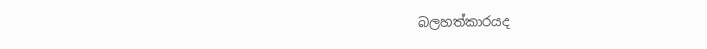බලහත්කාරයද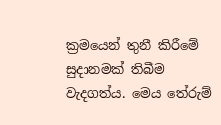ක්‍රමයෙන් තුනී කිරීමේ සුදානමක් තිබීම වැදගත්ය. මෙය තේරුම්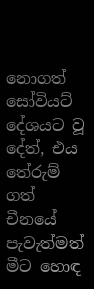නොගත් සෝවියට් දේශයට වූ දේත්, එය තේරුම් ගත් චීනයේ පැවැත්මත් මීට හොඳ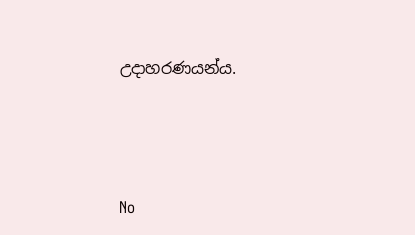උදාහරණයන්ය.




No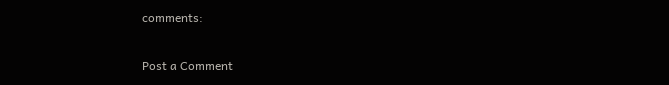comments:

Post a Comment